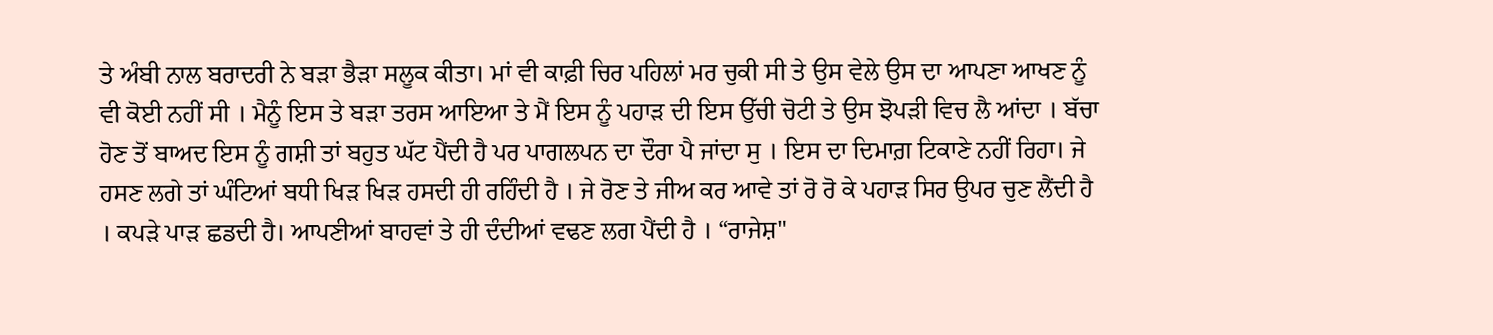ਤੇ ਅੰਬੀ ਨਾਲ ਬਰਾਦਰੀ ਨੇ ਬੜਾ ਭੈੜਾ ਸਲੂਕ ਕੀਤਾ। ਮਾਂ ਵੀ ਕਾਫ਼ੀ ਚਿਰ ਪਹਿਲਾਂ ਮਰ ਚੁਕੀ ਸੀ ਤੇ ਉਸ ਵੇਲੇ ਉਸ ਦਾ ਆਪਣਾ ਆਖਣ ਨੂੰ ਵੀ ਕੋਈ ਨਹੀਂ ਸੀ । ਮੈਨੂੰ ਇਸ ਤੇ ਬੜਾ ਤਰਸ ਆਇਆ ਤੇ ਮੈਂ ਇਸ ਨੂੰ ਪਹਾੜ ਦੀ ਇਸ ਉੱਚੀ ਚੋਟੀ ਤੇ ਉਸ ਝੋਪੜੀ ਵਿਚ ਲੈ ਆਂਦਾ । ਬੱਚਾ ਹੋਣ ਤੋਂ ਬਾਅਦ ਇਸ ਨੂੰ ਗਸ਼ੀ ਤਾਂ ਬਹੁਤ ਘੱਟ ਪੈਂਦੀ ਹੈ ਪਰ ਪਾਗਲਪਨ ਦਾ ਦੌਰਾ ਪੈ ਜਾਂਦਾ ਸੁ । ਇਸ ਦਾ ਦਿਮਾਗ਼ ਟਿਕਾਣੇ ਨਹੀਂ ਰਿਹਾ। ਜੇ ਹਸਣ ਲਗੇ ਤਾਂ ਘੰਟਿਆਂ ਬਧੀ ਖਿੜ ਖਿੜ ਹਸਦੀ ਹੀ ਰਹਿੰਦੀ ਹੈ । ਜੇ ਰੋਣ ਤੇ ਜੀਅ ਕਰ ਆਵੇ ਤਾਂ ਰੋ ਰੋ ਕੇ ਪਹਾੜ ਸਿਰ ਉਪਰ ਚੁਣ ਲੈਂਦੀ ਹੈ । ਕਪੜੇ ਪਾੜ ਛਡਦੀ ਹੈ। ਆਪਣੀਆਂ ਬਾਹਵਾਂ ਤੇ ਹੀ ਦੰਦੀਆਂ ਵਢਣ ਲਗ ਪੈਂਦੀ ਹੈ । “ਰਾਜੇਸ਼"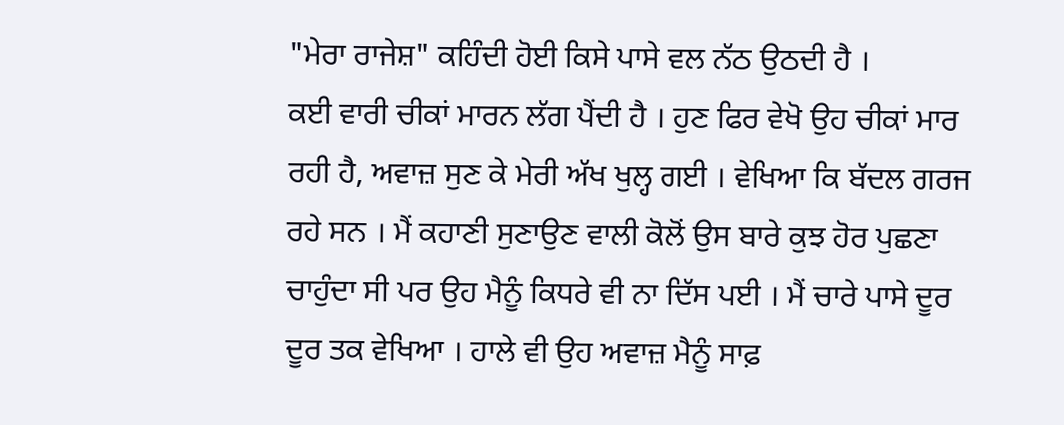"ਮੇਰਾ ਰਾਜੇਸ਼" ਕਹਿੰਦੀ ਹੋਈ ਕਿਸੇ ਪਾਸੇ ਵਲ ਨੱਠ ਉਠਦੀ ਹੈ ।
ਕਈ ਵਾਰੀ ਚੀਕਾਂ ਮਾਰਨ ਲੱਗ ਪੈਂਦੀ ਹੈ । ਹੁਣ ਫਿਰ ਵੇਖੋ ਉਹ ਚੀਕਾਂ ਮਾਰ ਰਹੀ ਹੈ, ਅਵਾਜ਼ ਸੁਣ ਕੇ ਮੇਰੀ ਅੱਖ ਖੁਲ੍ਹ ਗਈ । ਵੇਖਿਆ ਕਿ ਬੱਦਲ ਗਰਜ ਰਹੇ ਸਨ । ਮੈਂ ਕਹਾਣੀ ਸੁਣਾਉਣ ਵਾਲੀ ਕੋਲੋਂ ਉਸ ਬਾਰੇ ਕੁਝ ਹੋਰ ਪੁਛਣਾ ਚਾਹੁੰਦਾ ਸੀ ਪਰ ਉਹ ਮੈਨੂੰ ਕਿਧਰੇ ਵੀ ਨਾ ਦਿੱਸ ਪਈ । ਮੈਂ ਚਾਰੇ ਪਾਸੇ ਦੂਰ ਦੂਰ ਤਕ ਵੇਖਿਆ । ਹਾਲੇ ਵੀ ਉਹ ਅਵਾਜ਼ ਮੈਨੂੰ ਸਾਫ਼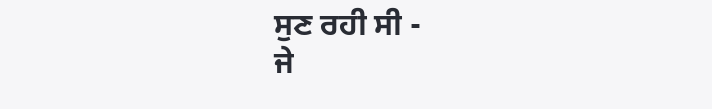ਸੁਣ ਰਹੀ ਸੀ -
ਜੇ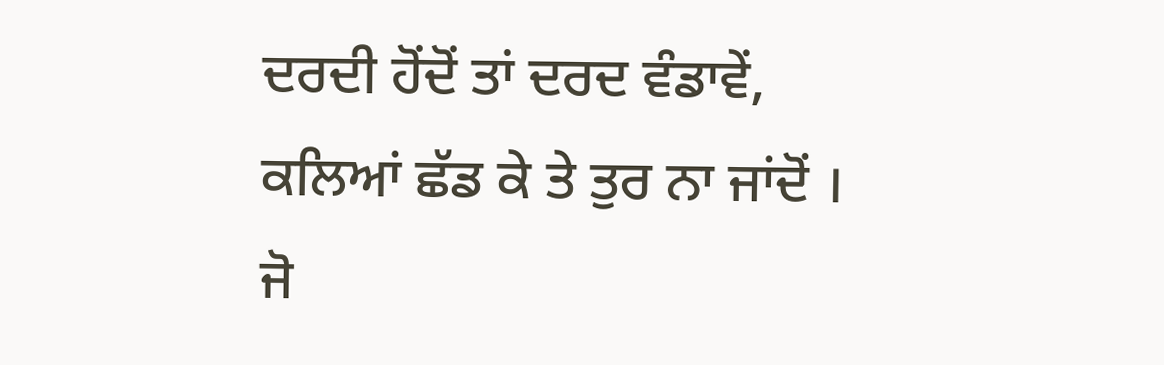ਦਰਦੀ ਹੋਂਦੋਂ ਤਾਂ ਦਰਦ ਵੰਡਾਵੇਂ,
ਕਲਿਆਂ ਛੱਡ ਕੇ ਤੇ ਤੁਰ ਨਾ ਜਾਂਦੋਂ ।
ਜੋ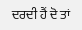ਦਰਦੀ ਹੈਂ ਦੋ ਤਾਂ